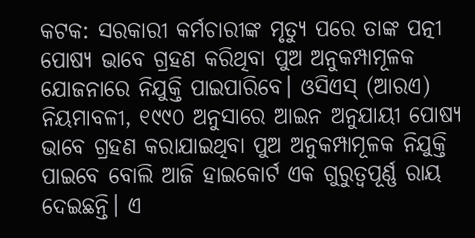କଟକ: ସରକାରୀ କର୍ମଚାରୀଙ୍କ ମୃତ୍ୟୁ ପରେ ତାଙ୍କ ପତ୍ନୀ ପୋଷ୍ୟ ଭାବେ ଗ୍ରହଣ କରିଥିବା ପୁଅ ଅନୁକମ୍ପାମୂଳକ ଯୋଜନାରେ ନିଯୁକ୍ତି ପାଇପାରିବେ। ଓସିଏସ୍ (ଆରଏ) ନିୟମାବଳୀ, ୧୯୯୦ ଅନୁସାରେ ଆଇନ ଅନୁଯାୟୀ ପୋଷ୍ୟ ଭାବେ ଗ୍ରହଣ କରାଯାଇଥିବା ପୁଅ ଅନୁକମ୍ପାମୂଳକ ନିଯୁକ୍ତି ପାଇବେ ବୋଲି ଆଜି ହାଇକୋର୍ଟ ଏକ ଗୁରୁତ୍ବପୂର୍ଣ୍ଣ ରାୟ ଦେଇଛନ୍ତି। ଏ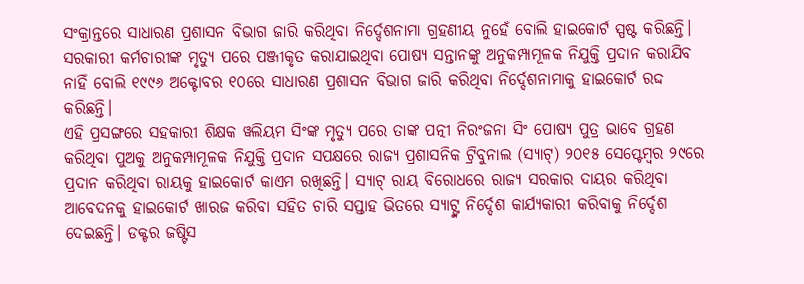ସଂକ୍ରାନ୍ତରେ ସାଧାରଣ ପ୍ରଶାସନ ବିଭାଗ ଜାରି କରିଥିବା ନିର୍ଦ୍ଦେଶନାମା ଗ୍ରହଣୀୟ ନୁହେଁ ବୋଲି ହାଇକୋର୍ଟ ସ୍ପଷ୍ଟ କରିଛନ୍ତି। ସରକାରୀ କର୍ମଚାରୀଙ୍କ ମୃତ୍ୟୁ ପରେ ପଞ୍ଜୀକୃତ କରାଯାଇଥିବା ପୋଷ୍ୟ ସନ୍ତାନଙ୍କୁ ଅନୁକମ୍ପାମୂଳକ ନିଯୁକ୍ତି ପ୍ରଦାନ କରାଯିବ ନାହିଁ ବୋଲି ୧୯୯୬ ଅକ୍ଟୋବର ୧୦ରେ ସାଧାରଣ ପ୍ରଶାସନ ବିଭାଗ ଜାରି କରିଥିବା ନିର୍ଦ୍ଦେଶନାମାକୁ ହାଇକୋର୍ଟ ରଦ୍ଦ କରିଛନ୍ତି।
ଏହି ପ୍ରସଙ୍ଗରେ ସହକାରୀ ଶିକ୍ଷକ ୱଲିୟମ ସିଂଙ୍କ ମୃତ୍ୟୁ ପରେ ତାଙ୍କ ପତ୍ନୀ ନିରଂଜନା ସିଂ ପୋଷ୍ୟ ପୁତ୍ର ଭାବେ ଗ୍ରହଣ କରିଥିବା ପୁଅକୁ ଅନୁକମ୍ପାମୂଳକ ନିଯୁକ୍ତି ପ୍ରଦାନ ସପକ୍ଷରେ ରାଜ୍ୟ ପ୍ରଶାସନିକ ଟ୍ରିବୁନାଲ (ସ୍ୟାଟ୍) ୨୦୧୫ ସେପ୍ଟେମ୍ବର ୨୯ରେ ପ୍ରଦାନ କରିଥିବା ରାୟକୁ ହାଇକୋର୍ଟ କାଏମ ରଖିଛନ୍ତି। ସ୍ୟାଟ୍ ରାୟ ବିରୋଧରେ ରାଜ୍ୟ ସରକାର ଦାୟର କରିଥିବା ଆବେଦନକୁ ହାଇକୋର୍ଟ ଖାରଜ କରିବା ସହିତ ଚାରି ସପ୍ତାହ ଭିତରେ ସ୍ୟାଟ୍ଙ୍କ ନିର୍ଦ୍ଦେଶ କାର୍ଯ୍ୟକାରୀ କରିବାକୁ ନିର୍ଦ୍ଦେଶ ଦେଇଛନ୍ତି। ଡକ୍ଟର ଜଷ୍ଟିସ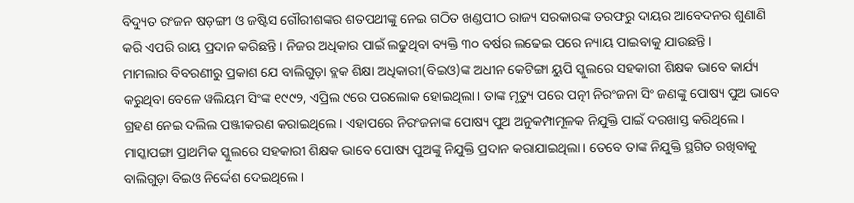ବିଦ୍ୟୁତ ରଂଜନ ଷଡ଼ଙ୍ଗୀ ଓ ଜଷ୍ଟିସ ଗୌରୀଶଙ୍କର ଶତପଥୀଙ୍କୁ ନେଇ ଗଠିତ ଖଣ୍ଡପୀଠ ରାଜ୍ୟ ସରକାରଙ୍କ ତରଫରୁ ଦାୟର ଆବେଦନର ଶୁଣାଣି କରି ଏପରି ରାୟ ପ୍ରଦାନ କରିଛନ୍ତି। ନିଜର ଅଧିକାର ପାଇଁ ଲଢୁଥିବା ବ୍ୟକ୍ତି ୩୦ ବର୍ଷର ଲଢେଇ ପରେ ନ୍ୟାୟ ପାଇବାକୁ ଯାଉଛନ୍ତି।
ମାମଲାର ବିବରଣୀରୁ ପ୍ରକାଶ ଯେ ବାଲିଗୁଡ଼ା ବ୍ଲକ ଶିକ୍ଷା ଅଧିକାରୀ(ବିଇଓ)ଙ୍କ ଅଧୀନ କେଟିଙ୍ଗା ୟୁପି ସ୍କୁଲରେ ସହକାରୀ ଶିକ୍ଷକ ଭାବେ କାର୍ଯ୍ୟ କରୁଥିବା ବେଳେ ୱଲିୟମ ସିଂଙ୍କ ୧୯୯୨, ଏପ୍ରିଲ ୯ରେ ପରଲୋକ ହୋଇଥିଲା। ତାଙ୍କ ମୃତ୍ୟୁ ପରେ ପତ୍ନୀ ନିରଂଜନା ସିଂ ଜଣଙ୍କୁ ପୋଷ୍ୟ ପୁଅ ଭାବେ ଗ୍ରହଣ ନେଇ ଦଲିଲ ପଞ୍ଜୀକରଣ କରାଇଥିଲେ। ଏହାପରେ ନିରଂଜନାଙ୍କ ପୋଷ୍ୟ ପୁଅ ଅନୁକମ୍ପାମୂଳକ ନିଯୁକ୍ତି ପାଇଁ ଦରଖାସ୍ତ କରିଥିଲେ। ମାସ୍କାପଙ୍ଗା ପ୍ରାଥମିକ ସ୍କୁଲରେ ସହକାରୀ ଶିକ୍ଷକ ଭାବେ ପୋଷ୍ୟ ପୁଅଙ୍କୁ ନିଯୁକ୍ତି ପ୍ରଦାନ କରାଯାଇଥିଲା। ତେବେ ତାଙ୍କ ନିଯୁକ୍ତି ସ୍ଥଗିତ ରଖିବାକୁ ବାଲିଗୁଡ଼ା ବିଇଓ ନିର୍ଦ୍ଦେଶ ଦେଇଥିଲେ।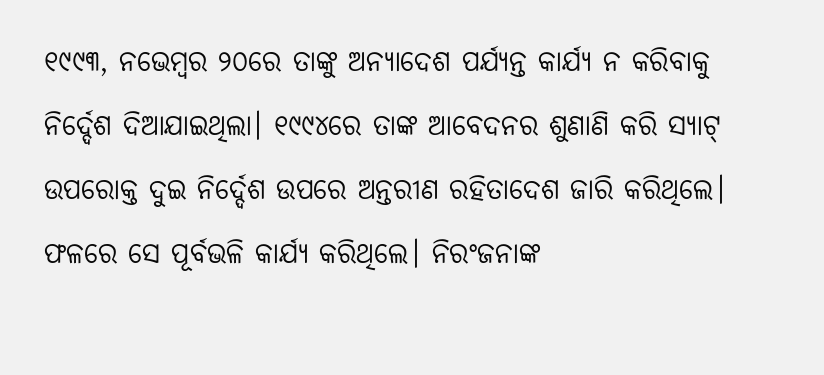୧୯୯୩, ନଭେମ୍ବର ୨୦ରେ ତାଙ୍କୁ ଅନ୍ୟାଦେଶ ପର୍ଯ୍ୟନ୍ତ କାର୍ଯ୍ୟ ନ କରିବାକୁ ନିର୍ଦ୍ଦେଶ ଦିଆଯାଇଥିଲା। ୧୯୯୪ରେ ତାଙ୍କ ଆବେଦନର ଶୁଣାଣି କରି ସ୍ୟାଟ୍ ଉପରୋକ୍ତ ଦୁଇ ନିର୍ଦ୍ଦେଶ ଉପରେ ଅନ୍ତରୀଣ ରହିତାଦେଶ ଜାରି କରିଥିଲେ। ଫଳରେ ସେ ପୂର୍ବଭଳି କାର୍ଯ୍ୟ କରିଥିଲେ। ନିରଂଜନାଙ୍କ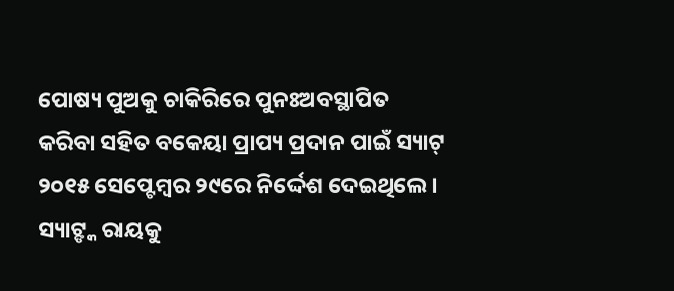ପୋଷ୍ୟ ପୁଅକୁ ଚାକିରିରେ ପୁନଃଅବସ୍ଥାପିତ କରିବା ସହିତ ବକେୟା ପ୍ରାପ୍ୟ ପ୍ରଦାନ ପାଇଁ ସ୍ୟାଟ୍ ୨୦୧୫ ସେପ୍ଟେମ୍ବର ୨୯ରେ ନିର୍ଦ୍ଦେଶ ଦେଇଥିଲେ। ସ୍ୟାଟ୍ଙ୍କ ରାୟକୁ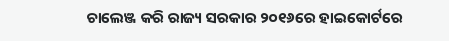ଚାଲେଞ୍ଜ କରି ରାଜ୍ୟ ସରକାର ୨୦୧୬ରେ ହାଇକୋର୍ଟରେ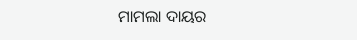ମାମଲା ଦାୟର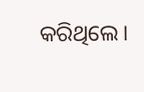କରିଥିଲେ।